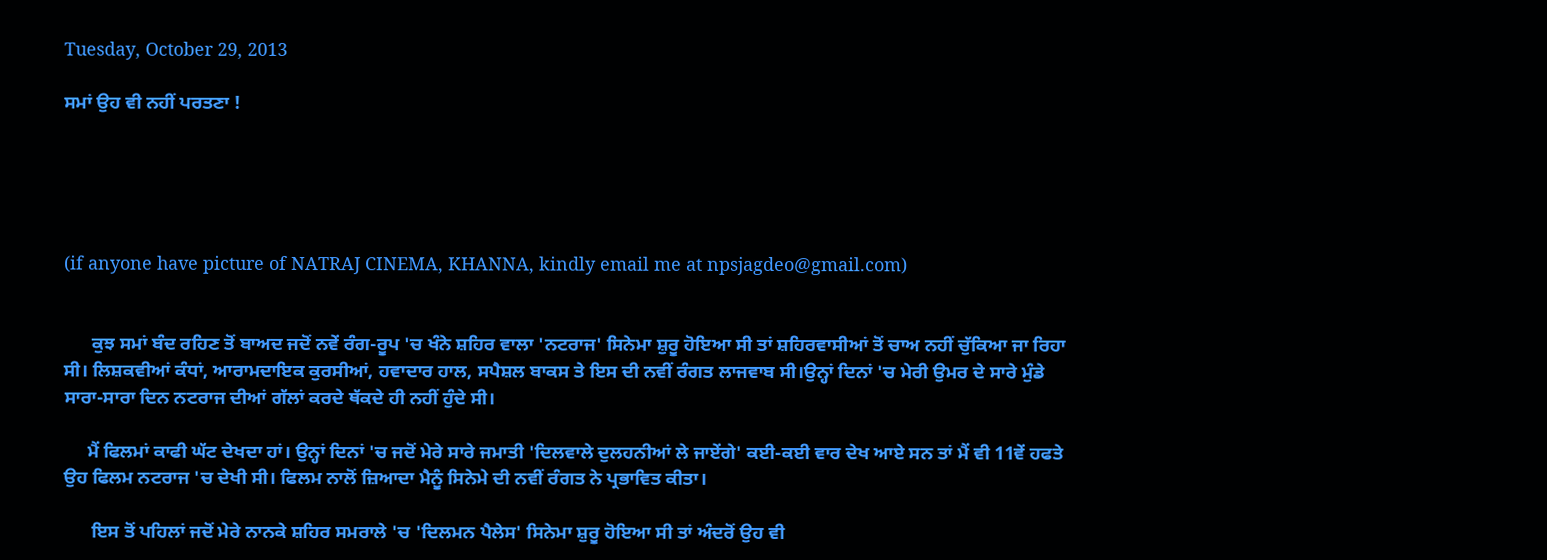Tuesday, October 29, 2013

ਸਮਾਂ ਉਹ ਵੀ ਨਹੀਂ ਪਰਤਣਾ !





(if anyone have picture of NATRAJ CINEMA, KHANNA, kindly email me at npsjagdeo@gmail.com)


      ਕੁਝ ਸਮਾਂ ਬੰਦ ਰਹਿਣ ਤੋਂ ਬਾਅਦ ਜਦੋਂ ਨਵੇਂ ਰੰਗ-ਰੂਪ 'ਚ ਖੰਨੇ ਸ਼ਹਿਰ ਵਾਲਾ 'ਨਟਰਾਜ' ਸਿਨੇਮਾ ਸ਼ੁਰੂ ਹੋਇਆ ਸੀ ਤਾਂ ਸ਼ਹਿਰਵਾਸੀਆਂ ਤੋਂ ਚਾਅ ਨਹੀਂ ਚੁੱਕਿਆ ਜਾ ਰਿਹਾ ਸੀ। ਲਿਸ਼ਕਵੀਆਂ ਕੰਧਾਂ, ਆਰਾਮਦਾਇਕ ਕੁਰਸੀਆਂ, ਹਵਾਦਾਰ ਹਾਲ, ਸਪੈਸ਼ਲ ਬਾਕਸ ਤੇ ਇਸ ਦੀ ਨਵੀਂ ਰੰਗਤ ਲਾਜਵਾਬ ਸੀ।ਉਨ੍ਹਾਂ ਦਿਨਾਂ 'ਚ ਮੇਰੀ ਉਮਰ ਦੇ ਸਾਰੇ ਮੁੰਡੇ ਸਾਰਾ-ਸਾਰਾ ਦਿਨ ਨਟਰਾਜ ਦੀਆਂ ਗੱਲਾਂ ਕਰਦੇ ਥੱਕਦੇ ਹੀ ਨਹੀਂ ਹੁੰਦੇ ਸੀ।

     ਮੈਂ ਫਿਲਮਾਂ ਕਾਫੀ ਘੱਟ ਦੇਖਦਾ ਹਾਂ। ਉਨ੍ਹਾਂ ਦਿਨਾਂ 'ਚ ਜਦੋਂ ਮੇਰੇ ਸਾਰੇ ਜਮਾਤੀ 'ਦਿਲਵਾਲੇ ਦੁਲਹਨੀਆਂ ਲੇ ਜਾਏਂਗੇ' ਕਈ-ਕਈ ਵਾਰ ਦੇਖ ਆਏ ਸਨ ਤਾਂ ਮੈਂ ਵੀ 11ਵੇਂ ਹਫਤੇ ਉਹ ਫਿਲਮ ਨਟਰਾਜ 'ਚ ਦੇਖੀ ਸੀ। ਫਿਲਮ ਨਾਲੋਂ ਜ਼ਿਆਦਾ ਮੈਨੂੰ ਸਿਨੇਮੇ ਦੀ ਨਵੀਂ ਰੰਗਤ ਨੇ ਪ੍ਰਭਾਵਿਤ ਕੀਤਾ।

      ਇਸ ਤੋਂ ਪਹਿਲਾਂ ਜਦੋਂ ਮੇਰੇ ਨਾਨਕੇ ਸ਼ਹਿਰ ਸਮਰਾਲੇ 'ਚ 'ਦਿਲਮਨ ਪੈਲੇਸ' ਸਿਨੇਮਾ ਸ਼ੁਰੂ ਹੋਇਆ ਸੀ ਤਾਂ ਅੰਦਰੋਂ ਉਹ ਵੀ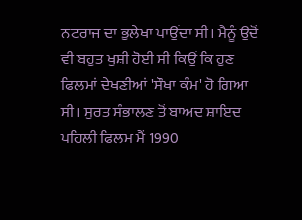ਨਟਰਾਜ ਦਾ ਭੁਲੇਖਾ ਪਾਉਂਦਾ ਸੀ। ਮੈਨੂੰ ਉਦੋਂ ਵੀ ਬਹੁਤ ਖੁਸ਼ੀ ਹੋਈ ਸੀ ਕਿਉਂ ਕਿ ਹੁਣ ਫਿਲਮਾਂ ਦੇਖਣੀਆਂ 'ਸੌਖਾ ਕੰਮ' ਹੋ ਗਿਆ ਸੀ। ਸੁਰਤ ਸੰਭਾਲਣ ਤੋਂ ਬਾਅਦ ਸ਼ਾਇਦ ਪਹਿਲੀ ਫਿਲਮ ਮੈਂ 1990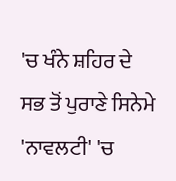'ਚ ਖੰਨੇ ਸ਼ਹਿਰ ਦੇ ਸਭ ਤੋਂ ਪੁਰਾਣੇ ਸਿਨੇਮੇ 'ਨਾਵਲਟੀ' 'ਚ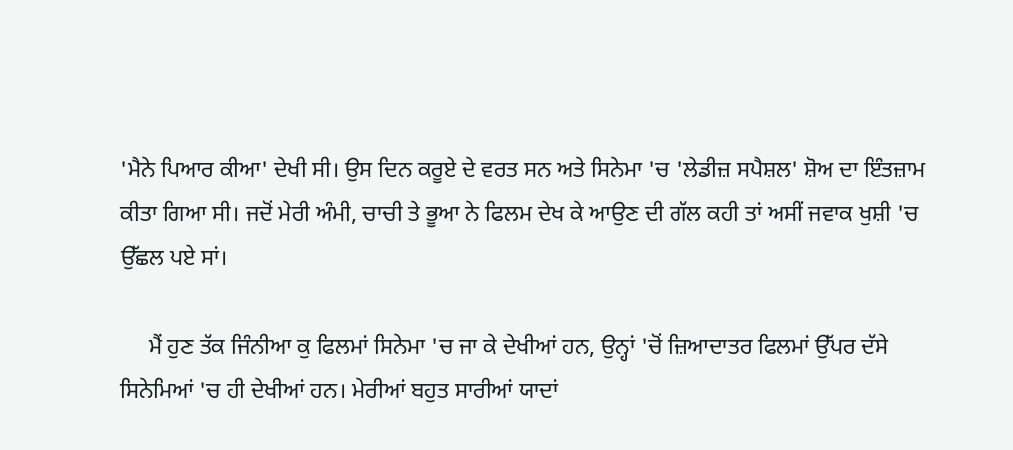'ਮੈਨੇ ਪਿਆਰ ਕੀਆ' ਦੇਖੀ ਸੀ। ਉਸ ਦਿਨ ਕਰੂਏ ਦੇ ਵਰਤ ਸਨ ਅਤੇ ਸਿਨੇਮਾ 'ਚ 'ਲੇਡੀਜ਼ ਸਪੈਸ਼ਲ' ਸ਼ੋਅ ਦਾ ਇੰਤਜ਼ਾਮ ਕੀਤਾ ਗਿਆ ਸੀ। ਜਦੋਂ ਮੇਰੀ ਅੰਮੀ, ਚਾਚੀ ਤੇ ਭੂਆ ਨੇ ਫਿਲਮ ਦੇਖ ਕੇ ਆਉਣ ਦੀ ਗੱਲ ਕਹੀ ਤਾਂ ਅਸੀਂ ਜਵਾਕ ਖੁਸ਼ੀ 'ਚ ਉੱਛਲ ਪਏ ਸਾਂ।

     ਮੈਂ ਹੁਣ ਤੱਕ ਜਿੰਨੀਆ ਕੁ ਫਿਲਮਾਂ ਸਿਨੇਮਾ 'ਚ ਜਾ ਕੇ ਦੇਖੀਆਂ ਹਨ, ਉਨ੍ਹਾਂ 'ਚੋਂ ਜ਼ਿਆਦਾਤਰ ਫਿਲਮਾਂ ਉੱਪਰ ਦੱਸੇ ਸਿਨੇਮਿਆਂ 'ਚ ਹੀ ਦੇਖੀਆਂ ਹਨ। ਮੇਰੀਆਂ ਬਹੁਤ ਸਾਰੀਆਂ ਯਾਦਾਂ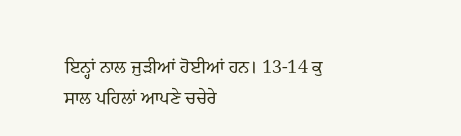ਇਨ੍ਹਾਂ ਨਾਲ ਜੁੜੀਆਂ ਹੋਈਆਂ ਹਨ। 13-14 ਕੁ ਸਾਲ ਪਹਿਲਾਂ ਆਪਣੇ ਚਚੇਰੇ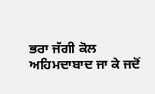ਭਰਾ ਜੱਗੀ ਕੋਲ ਅਹਿਮਦਾਬਾਦ ਜਾ ਕੇ ਜਦੋਂ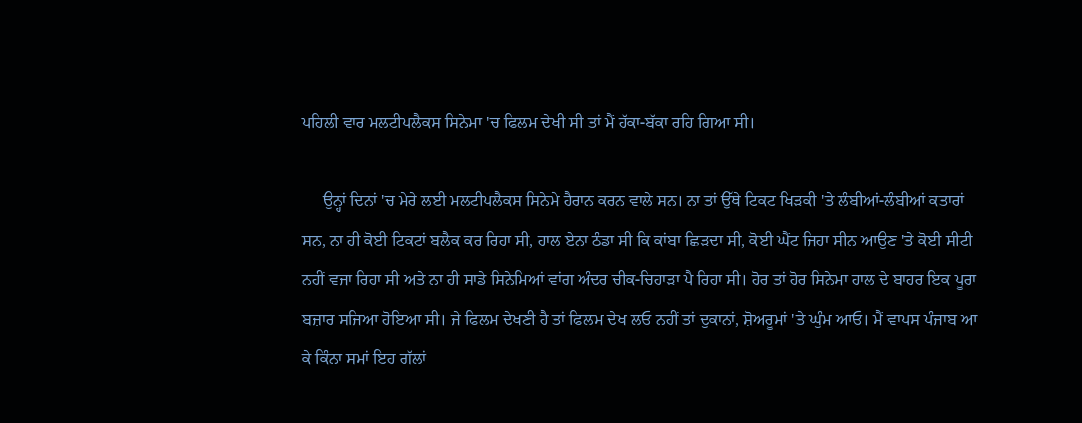ਪਹਿਲੀ ਵਾਰ ਮਲਟੀਪਲੈਕਸ ਸਿਨੇਮਾ 'ਚ ਫਿਲਮ ਦੇਖੀ ਸੀ ਤਾਂ ਮੈਂ ਹੱਕਾ-ਬੱਕਾ ਰਹਿ ਗਿਆ ਸੀ।

     ਉਨ੍ਹਾਂ ਦਿਨਾਂ 'ਚ ਮੇਰੇ ਲਈ ਮਲਟੀਪਲੈਕਸ ਸਿਨੇਮੇ ਹੈਰਾਨ ਕਰਨ ਵਾਲੇ ਸਨ। ਨਾ ਤਾਂ ਉੱਥੇ ਟਿਕਟ ਖਿੜਕੀ 'ਤੇ ਲੰਬੀਆਂ-ਲੰਬੀਆਂ ਕਤਾਰਾਂ ਸਨ, ਨਾ ਹੀ ਕੋਈ ਟਿਕਟਾਂ ਬਲੈਕ ਕਰ ਰਿਹਾ ਸੀ, ਹਾਲ ਏਨਾ ਠੰਡਾ ਸੀ ਕਿ ਕਾਂਬਾ ਛਿੜਦਾ ਸੀ, ਕੋਈ ਘੈਂਟ ਜਿਹਾ ਸੀਨ ਆਉਣ 'ਤੇ ਕੋਈ ਸੀਟੀ ਨਹੀਂ ਵਜਾ ਰਿਹਾ ਸੀ ਅਤੇ ਨਾ ਹੀ ਸਾਡੇ ਸਿਨੇਮਿਆਂ ਵਾਂਗ ਅੰਦਰ ਚੀਕ-ਚਿਹਾੜਾ ਪੈ ਰਿਹਾ ਸੀ। ਹੋਰ ਤਾਂ ਹੋਰ ਸਿਨੇਮਾ ਹਾਲ ਦੇ ਬਾਹਰ ਇਕ ਪੂਰਾ ਬਜ਼ਾਰ ਸਜਿਆ ਹੋਇਆ ਸੀ। ਜੇ ਫਿਲਮ ਦੇਖਣੀ ਹੈ ਤਾਂ ਫਿਲਮ ਦੇਖ ਲਓ ਨਹੀਂ ਤਾਂ ਦੁਕਾਨਾਂ, ਸ਼ੋਅਰੂਮਾਂ 'ਤੇ ਘੁੰਮ ਆਓ। ਮੈਂ ਵਾਪਸ ਪੰਜਾਬ ਆ ਕੇ ਕਿੰਨਾ ਸਮਾਂ ਇਹ ਗੱਲਾਂ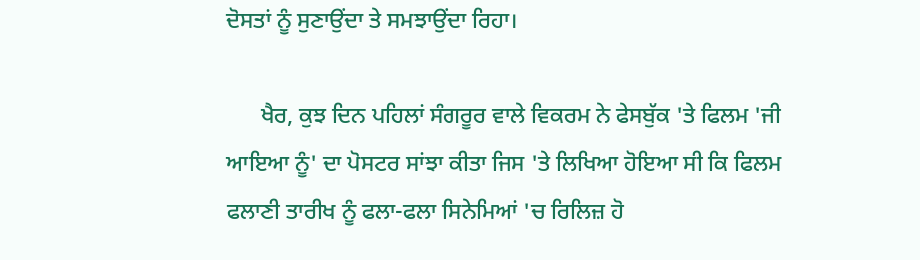ਦੋਸਤਾਂ ਨੂੰ ਸੁਣਾਉਂਦਾ ਤੇ ਸਮਝਾਉਂਦਾ ਰਿਹਾ।

      ਖੈਰ, ਕੁਝ ਦਿਨ ਪਹਿਲਾਂ ਸੰਗਰੂਰ ਵਾਲੇ ਵਿਕਰਮ ਨੇ ਫੇਸਬੁੱਕ 'ਤੇ ਫਿਲਮ 'ਜੀ ਆਇਆ ਨੂੰ' ਦਾ ਪੋਸਟਰ ਸਾਂਝਾ ਕੀਤਾ ਜਿਸ 'ਤੇ ਲਿਖਿਆ ਹੋਇਆ ਸੀ ਕਿ ਫਿਲਮ ਫਲਾਣੀ ਤਾਰੀਖ ਨੂੰ ਫਲਾ-ਫਲਾ ਸਿਨੇਮਿਆਂ 'ਚ ਰਿਲਿਜ਼ ਹੋ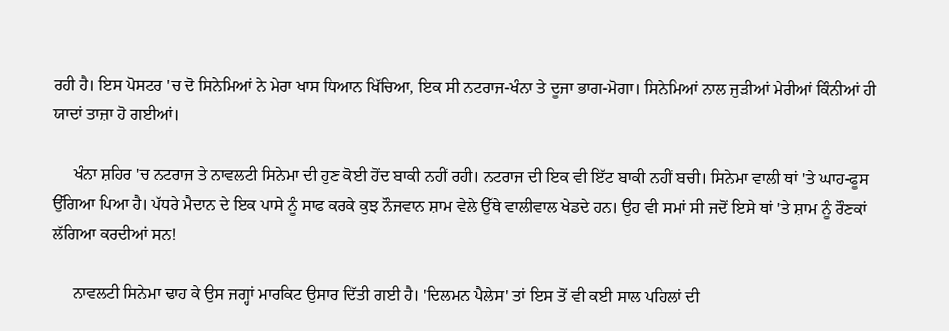ਰਹੀ ਹੈ। ਇਸ ਪੋਸਟਰ 'ਚ ਦੋ ਸਿਨੇਮਿਆਂ ਨੇ ਮੇਰਾ ਖਾਸ ਧਿਆਨ ਖਿੱਚਿਆ, ਇਕ ਸੀ ਨਟਰਾਜ-ਖੰਨਾ ਤੇ ਦੂਜਾ ਭਾਗ-ਮੋਗਾ। ਸਿਨੇਮਿਆਂ ਨਾਲ ਜੁੜੀਆਂ ਮੇਰੀਆਂ ਕਿੰਨੀਆਂ ਹੀ ਯਾਦਾਂ ਤਾਜ਼ਾ ਹੋ ਗਈਆਂ।

     ਖੰਨਾ ਸ਼ਹਿਰ 'ਚ ਨਟਰਾਜ ਤੇ ਨਾਵਲਟੀ ਸਿਨੇਮਾ ਦੀ ਹੁਣ ਕੋਈ ਹੋਂਦ ਬਾਕੀ ਨਹੀਂ ਰਹੀ। ਨਟਰਾਜ ਦੀ ਇਕ ਵੀ ਇੱਟ ਬਾਕੀ ਨਹੀਂ ਬਚੀ। ਸਿਨੇਮਾ ਵਾਲੀ ਥਾਂ 'ਤੇ ਘਾਹ-ਫੂਸ ਉੱਗਿਆ ਪਿਆ ਹੈ। ਪੱਧਰੇ ਮੈਦਾਨ ਦੇ ਇਕ ਪਾਸੇ ਨੂੰ ਸਾਫ ਕਰਕੇ ਕੁਝ ਨੌਜਵਾਨ ਸ਼ਾਮ ਵੇਲੇ ਉੱਥੇ ਵਾਲੀਵਾਲ ਖੇਡਦੇ ਹਨ। ਉਹ ਵੀ ਸਮਾਂ ਸੀ ਜਦੋਂ ਇਸੇ ਥਾਂ 'ਤੇ ਸ਼ਾਮ ਨੂੰ ਰੌਣਕਾਂ ਲੱਗਿਆ ਕਰਦੀਆਂ ਸਨ!

     ਨਾਵਲਟੀ ਸਿਨੇਮਾ ਢਾਹ ਕੇ ਉਸ ਜਗ੍ਹਾਂ ਮਾਰਕਿਟ ਉਸਾਰ ਦਿੱਤੀ ਗਈ ਹੈ। 'ਦਿਲਮਨ ਪੈਲੇਸ' ਤਾਂ ਇਸ ਤੋਂ ਵੀ ਕਈ ਸਾਲ ਪਹਿਲਾਂ ਦੀ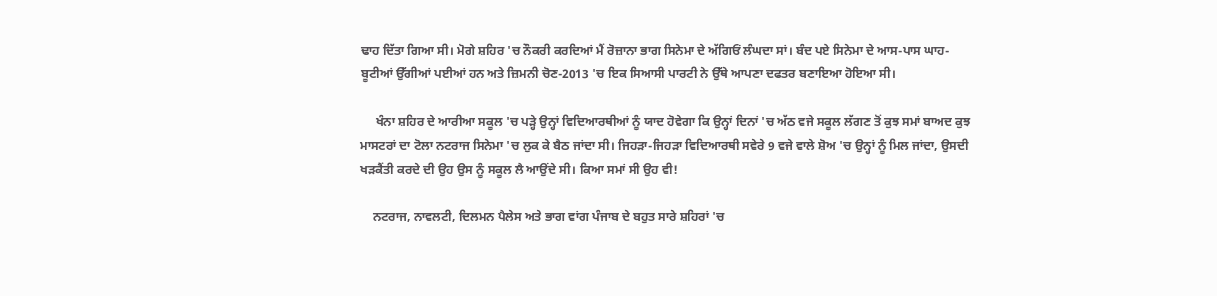ਢਾਹ ਦਿੱਤਾ ਗਿਆ ਸੀ। ਮੋਗੇ ਸ਼ਹਿਰ 'ਚ ਨੌਕਰੀ ਕਰਦਿਆਂ ਮੈਂ ਰੋਜ਼ਾਨਾ ਭਾਗ ਸਿਨੇਮਾ ਦੇ ਅੱਗਿਓਂ ਲੰਘਦਾ ਸਾਂ। ਬੰਦ ਪਏ ਸਿਨੇਮਾ ਦੇ ਆਸ-ਪਾਸ ਘਾਹ-ਬੂਟੀਆਂ ਉੱਗੀਆਂ ਪਈਆਂ ਹਨ ਅਤੇ ਜ਼ਿਮਨੀ ਚੋਣ-2013 'ਚ ਇਕ ਸਿਆਸੀ ਪਾਰਟੀ ਨੇ ਉੱਥੇ ਆਪਣਾ ਦਫਤਰ ਬਣਾਇਆ ਹੋਇਆ ਸੀ।

     ਖੰਨਾ ਸ਼ਹਿਰ ਦੇ ਆਰੀਆ ਸਕੂਲ 'ਚ ਪੜ੍ਹੇ ਉਨ੍ਹਾਂ ਵਿਦਿਆਰਥੀਆਂ ਨੂੰ ਯਾਦ ਹੋਵੇਗਾ ਕਿ ਉਨ੍ਹਾਂ ਦਿਨਾਂ 'ਚ ਅੱਠ ਵਜੇ ਸਕੂਲ ਲੱਗਣ ਤੋਂ ਕੁਝ ਸਮਾਂ ਬਾਅਦ ਕੁਝ ਮਾਸਟਰਾਂ ਦਾ ਟੋਲਾ ਨਟਰਾਜ ਸਿਨੇਮਾ 'ਚ ਲੁਕ ਕੇ ਬੈਠ ਜਾਂਦਾ ਸੀ। ਜਿਹੜਾ-ਜਿਹੜਾ ਵਿਦਿਆਰਥੀ ਸਵੇਰੇ 9 ਵਜੇ ਵਾਲੇ ਸ਼ੋਅ 'ਚ ਉਨ੍ਹਾਂ ਨੂੰ ਮਿਲ ਜਾਂਦਾ, ਉਸਦੀ ਖੜਕੈਂਤੀ ਕਰਦੇ ਦੀ ਉਹ ਉਸ ਨੂੰ ਸਕੂਲ ਲੈ ਆਉਂਦੇ ਸੀ। ਕਿਆ ਸਮਾਂ ਸੀ ਉਹ ਵੀ!

    ਨਟਰਾਜ, ਨਾਵਲਟੀ, ਦਿਲਮਨ ਪੈਲੇਸ ਅਤੇ ਭਾਗ ਵਾਂਗ ਪੰਜਾਬ ਦੇ ਬਹੁਤ ਸਾਰੇ ਸ਼ਹਿਰਾਂ 'ਚ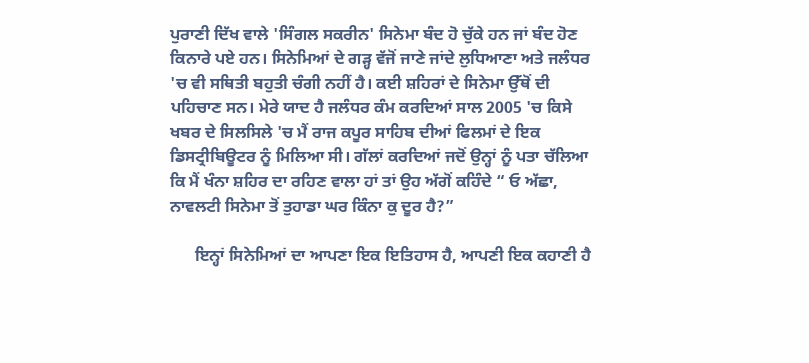ਪੁਰਾਣੀ ਦਿੱਖ ਵਾਲੇ 'ਸਿੰਗਲ ਸਕਰੀਨ' ਸਿਨੇਮਾ ਬੰਦ ਹੋ ਚੁੱਕੇ ਹਨ ਜਾਂ ਬੰਦ ਹੋਣ ਕਿਨਾਰੇ ਪਏ ਹਨ। ਸਿਨੇਮਿਆਂ ਦੇ ਗੜ੍ਹ ਵੱਜੋਂ ਜਾਣੇ ਜਾਂਦੇ ਲੁਧਿਆਣਾ ਅਤੇ ਜਲੰਧਰ 'ਚ ਵੀ ਸਥਿਤੀ ਬਹੁਤੀ ਚੰਗੀ ਨਹੀਂ ਹੈ। ਕਈ ਸ਼ਹਿਰਾਂ ਦੇ ਸਿਨੇਮਾ ਉੱਥੋਂ ਦੀ ਪਹਿਚਾਣ ਸਨ। ਮੇਰੇ ਯਾਦ ਹੈ ਜਲੰਧਰ ਕੰਮ ਕਰਦਿਆਂ ਸਾਲ 2005 'ਚ ਕਿਸੇ ਖਬਰ ਦੇ ਸਿਲਸਿਲੇ 'ਚ ਮੈਂ ਰਾਜ ਕਪੂਰ ਸਾਹਿਬ ਦੀਆਂ ਫਿਲਮਾਂ ਦੇ ਇਕ ਡਿਸਟ੍ਰੀਬਿਊਟਰ ਨੂੰ ਮਿਲਿਆ ਸੀ। ਗੱਲਾਂ ਕਰਦਿਆਂ ਜਦੋਂ ਉਨ੍ਹਾਂ ਨੂੰ ਪਤਾ ਚੱਲਿਆ ਕਿ ਮੈਂ ਖੰਨਾ ਸ਼ਹਿਰ ਦਾ ਰਹਿਣ ਵਾਲਾ ਹਾਂ ਤਾਂ ਉਹ ਅੱਗੋਂ ਕਹਿੰਦੇ “ ਓ ਅੱਛਾ, ਨਾਵਲਟੀ ਸਿਨੇਮਾ ਤੋਂ ਤੁਹਾਡਾ ਘਰ ਕਿੰਨਾ ਕੁ ਦੂਰ ਹੈ?”

      ਇਨ੍ਹਾਂ ਸਿਨੇਮਿਆਂ ਦਾ ਆਪਣਾ ਇਕ ਇਤਿਹਾਸ ਹੈ, ਆਪਣੀ ਇਕ ਕਹਾਣੀ ਹੈ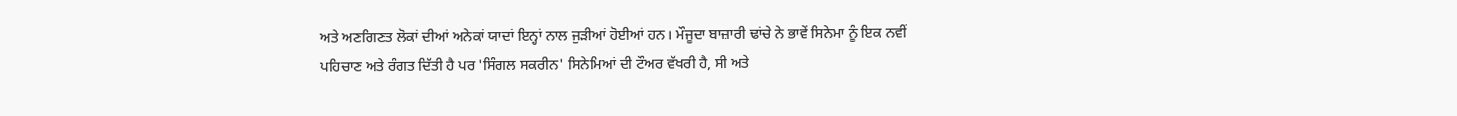ਅਤੇ ਅਣਗਿਣਤ ਲੋਕਾਂ ਦੀਆਂ ਅਨੇਕਾਂ ਯਾਦਾਂ ਇਨ੍ਹਾਂ ਨਾਲ ਜੁੜੀਆਂ ਹੋਈਆਂ ਹਨ। ਮੌਜੂਦਾ ਬਾਜ਼ਾਰੀ ਢਾਂਚੇ ਨੇ ਭਾਵੇਂ ਸਿਨੇਮਾ ਨੂੰ ਇਕ ਨਵੀਂ ਪਹਿਚਾਣ ਅਤੇ ਰੰਗਤ ਦਿੱਤੀ ਹੈ ਪਰ 'ਸਿੰਗਲ ਸਕਰੀਨ' ਸਿਨੇਮਿਆਂ ਦੀ ਟੌਅਰ ਵੱਖਰੀ ਹੈ, ਸੀ ਅਤੇ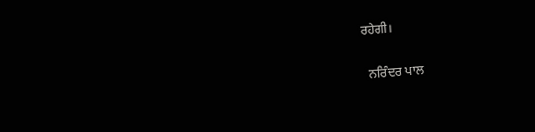ਰਹੇਗੀ।

  ਨਰਿੰਦਰ ਪਾਲ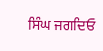ਸਿੰਘ ਜਗਦਿਓ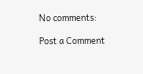No comments:

Post a Comment